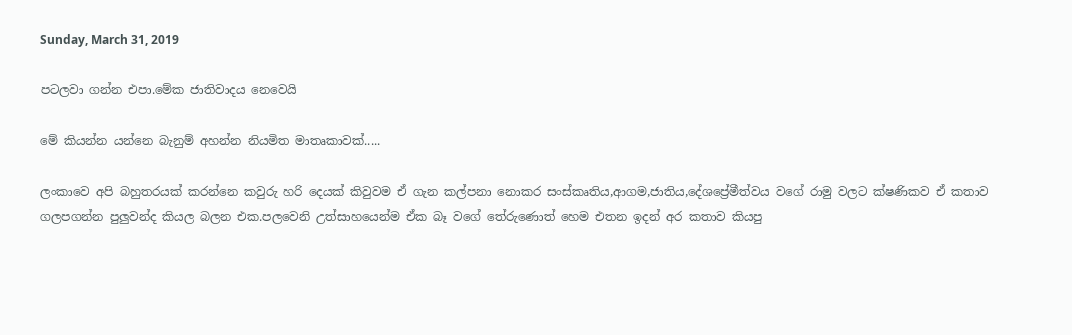Sunday, March 31, 2019

පටලවා ගන්න එපා.මේක ජාතිවාදය නෙවෙයි

මේ කියන්න යන්නෙ බැනුම් අහන්න නියමිත මාතෘකාවක්.....

ලංකාවෙ අපි බහුතරයක් කරන්නෙ කවුරු හරි දෙයක් කිවුවම ඒ ගැන කල්පනා නොකර සංස්කෘතිය,ආගම,ජාතිය,දේශප්‍රේමීත්වය වගේ රාමු වලට ක්ෂණිකව ඒ කතාව ගලපගන්න පුලුවන්ද කියල බලන එක.පලවෙනි උත්සාහයෙන්ම ඒක බෑ වගේ තේරුණොත් හෙම එතන ඉදන් අර කතාව කියපු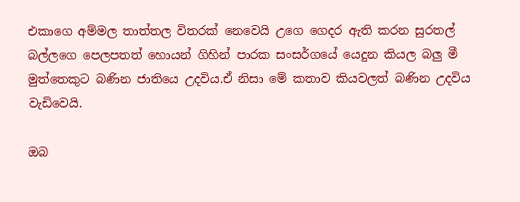එකාගෙ අම්මල තාත්තල විතරක් නෙවෙයි උගෙ ගෙදර ඇති කරන සුරතල් බල්ලගෙ පෙලපතත් හොයන් ගිහින් පාරක සංසර්ගයේ යෙදුන කියල බලු මී මුත්තෙකුට බණින ජාතියෙ උදවිය.ඒ නිසා මේ කතාව කියවලත් බණින උදවිය වැඩිවෙයි.

ඔබ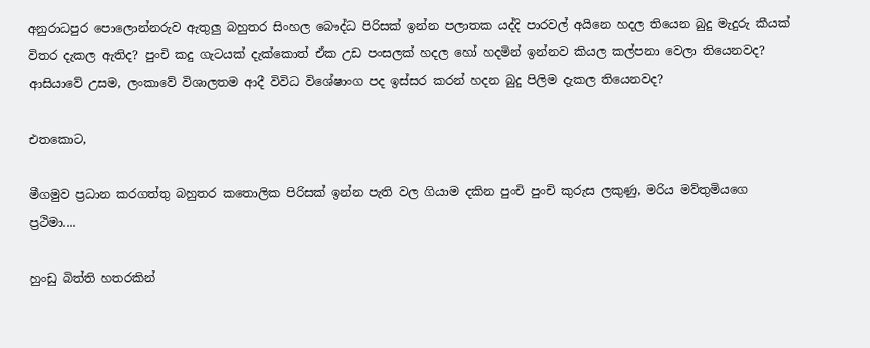අනුරාධපුර පොලොන්නරුව ඇතුලු බහුතර සිංහල බෞද්ධ පිරිසක් ඉන්න පලාතක යද්දි පාරවල් අයිනෙ හදල තියෙන බුදු මැදුරු කීයක් විතර දැකල ඇතිද? පුංචි කදු ගැටයක් දැක්කොත් ඒක උඩ පංසලක් හදල හෝ හදමින් ඉන්නව කියල කල්පනා වෙලා තියෙනවද? ආසියාවේ උසම, ලංකාවේ විශාලතම ආදී විවිධ විශේෂාංග පද ඉස්සර කරන් හදන බුදු පිලිම දැකල තියෙනවද?

එතකොට,

මීගමුව ප්‍රධාන කරගත්තු බහුතර කතොලික පිරිසක් ඉන්න පැති වල ගියාම දකින පුංචි පුංචි කුරුස ලකුණු, මරිය මව්තුමියගෙ ප්‍රථිමා....

හුංඩු බිත්ති හතරකින්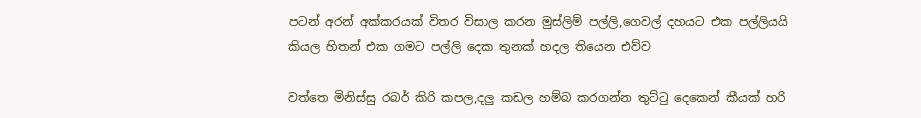පටන් අරන් අක්කරයක් විතර විසාල කරන මුස්ලිම් පල්ලි,ගෙවල් දහයට එක පල්ලියයි කියල හිතන් එක ගමට පල්ලි දෙක තුනක් හදල තියෙන එව්ව

වත්තෙ මිනිස්සු රබර් කිරි කපල,දලු කඩල හම්බ කරගන්න තුට්ටු දෙකෙන් කීයක් හරි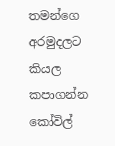තමන්ගෙ අරමුදලට කියල කපාගන්න කෝවිල්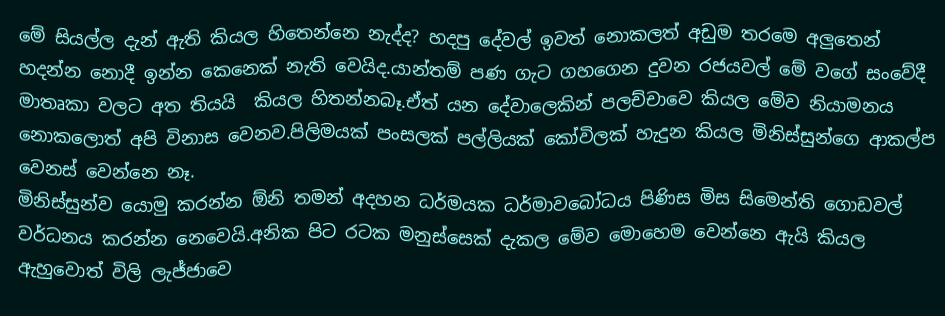මේ සියල්ල දැන් ඇති කියල හිතෙන්නෙ නැද්ද? හදපු දේවල් ඉවත් නොකලත් අඩුම තරමෙ අලුතෙන් හදන්න නොදී ඉන්න කෙනෙක් නැති වෙයිද.යාන්තම් පණ ගැට ගහගෙන දුවන රජයවල් මේ වගේ සංවේදී මාතෘකා වලට අත තියයි  කියල හිතන්නබෑ.ඒත් යන දේවාලෙකින් පලච්චාවෙ කියල මේව නියාමනය නොකලොත් අපි විනාස වෙනව.පිලිමයක් පංසලක් පල්ලියක් කෝවිලක් හැදුන කියල මිනිස්සුන්ගෙ ආකල්ප වෙනස් වෙන්නෙ නෑ.
මිනිස්සුන්ව යොමු කරන්න ඕනි තමන් අදහන ධර්මයක ධර්මාවබෝධය පිණිස මිස සිමෙන්ති ගොඩවල් වර්ධනය කරන්න නෙවෙයි.අනික පිට රටක මනුස්සෙක් දැකල මේව මොහෙම වෙන්නෙ ඇයි කියල ඇහුවොත් විලි ලැජ්ජාවෙ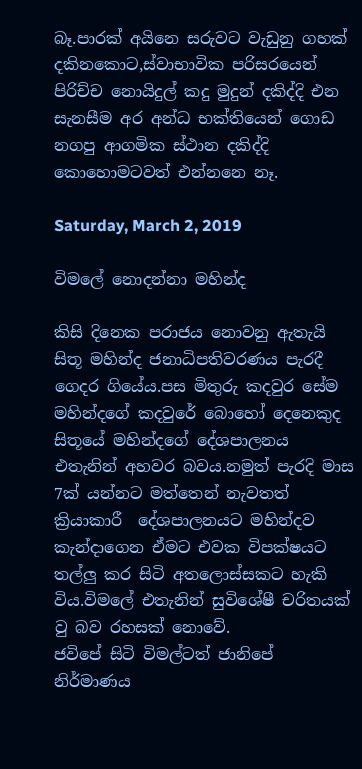බෑ.පාරක් අයිනෙ සරුවට වැඩුනු ගහක් දකිනකොට,ස්වාභාවික පරිසරයෙන් පිරිච්ච නොයිදුල් කදු මුදුන් දකිද්දි එන සැනසීම අර අන්ධ භක්තියෙන් ගොඩ නගපු ආගමික ස්ථාන දකිද්දි කොහොමටවත් එන්නනෙ නෑ.

Saturday, March 2, 2019

විමලේ නොදන්නා මහින්ද

කිසි දිනෙක පරාජය නොවනු ඇතැයි සිතූ මහින්ද ජනාධිපතිවරණය පැරදී ගෙදර ගියේය.පස මිතුරු කදවුර සේම මහින්දගේ කදවුරේ බොහෝ දෙනෙකුද සිතූයේ මහින්දගේ දේශපාලනය එතැනින් අහවර බවය.නමුත් පැරදි මාස 7ක් යන්නට මත්තෙන් නැවතත් ක්‍රියාකාරී  දේශපාලනයට මහින්දව කැන්දාගෙන ඒමට එවක විපක්ෂයට තල්ලු කර සිටි අතලොස්සකට හැකි විය.විමලේ එතැනින් සුවිශේෂී චරිතයක් වු බව රහසක් නොවේ.
ජවිපේ සිටි විමල්ටත් ජානිපේ නිර්මාණය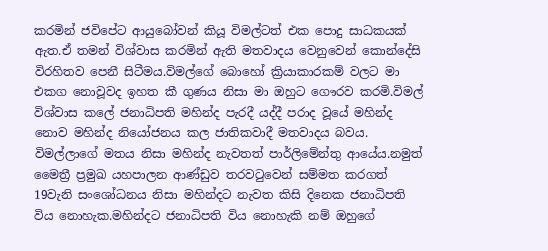කරමින් ජවිපේට ආයුබෝවන් කියූ විමල්ටත් එක පොදු සාධකයක් ඇත.ඒ තමන් විශ්වාස කරමින් ඇති මතවාදය වෙනුවෙන් කොන්දේසි විරහිතව පෙනී සිටීමය.විමල්ගේ බොහෝ ක්‍රියාකාරකම් වලට මා එකග නොවූවද ඉහත කී ගුණය නිසා මා ඔහුට ගෞරව කරමි.විමල් විශ්වාස කලේ ජනාධිපති මහින්ද පැරදී යද්දී පරාද වූයේ මහින්ද නොව මහින්ද නියෝජනය කල ජාතිකවාදී මතවාදය බවය.
විමල්ලාගේ මතය නිසා මහින්ද නැවතත් පාර්ලිමේන්තු ආයේය.නමුත් මෛත්‍රී ප්‍රමුඛ යහපාලන ආණ්ඩුව තරවටුවෙන් සම්මත කරගත් 19වැනි සංශෝධනය නිසා මහින්දට නැවත කිසි දිනෙක ජනාධිපති විය නොහැක.මහින්දට ජනාධිපති විය නොහැකි නම් ඔහුගේ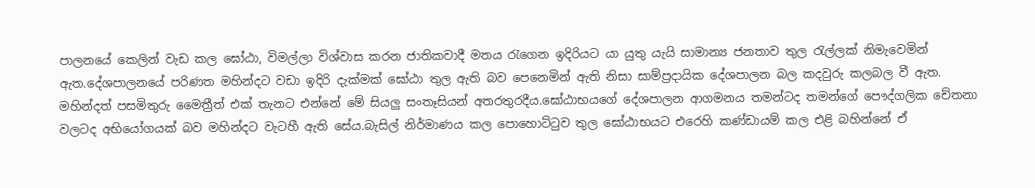පාලනයේ කෙලින් වැඩ කල ඝෝඨා, විමල්ලා විශ්වාස කරන ජාතිකවාදී මතය රැගෙන ඉදිරියට යා යුතු යැයි සාමාන්‍ය ජනතාව තුල රැල්ලක් නිමැවෙමින් ඇත.දේශපාලනයේ පරිණත මහින්දට වඩා ඉදිරි දැක්මක් ඝෝඨා තුල ඇති බව පෙනෙමින් ඇති නිසා සාම්ප්‍රදායික දේශපාලන බල කදවුරු කලබල වී ඇත.
මහින්දත් පසමිතුරු මෛත්‍රීත් එක් තැනට එන්නේ මේ සියලු සංතෑසියන් අතරතුරදීය.ඝෝඨාභයගේ දේශපාලන ආගමනය තමන්ටද තමන්ගේ පෞද්ගලික චේතනා වලටද අභියෝගයක් බව මහින්දට වැටහී ඇති සේය.බැසිල් නිර්මාණය කල පොහොට්ටුව තුල ඝෝඨාභයට එරෙහි කණ්ඩායම් කල එළි බහින්නේ ඒ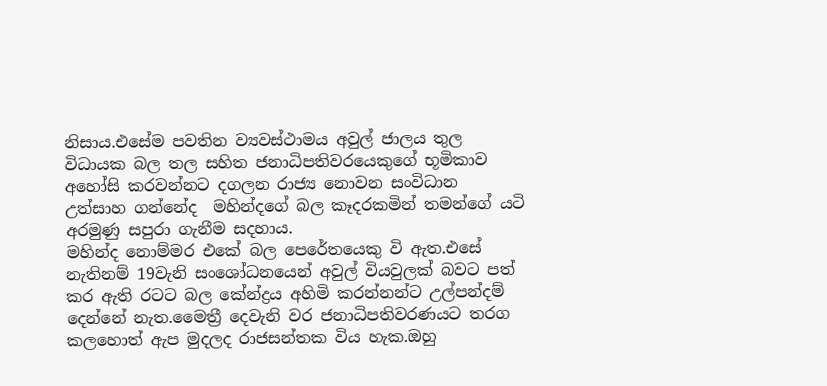නිසාය.එසේම පවතින ව්‍යවස්ථාමය අවුල් ජාලය තුල විධායක බල තල සහිත ජනාධිපතිවරයෙකුගේ භූමිකාව අහෝසි කරවන්නට දගලන රාජ්‍ය නොවන සංවිධාන උත්සාහ ගන්නේද  මහින්දගේ බල කෑදරකමින් තමන්ගේ යටි අරමුණු සපුරා ගැනීම සදහාය.
මහින්ද නොම්මර එකේ බල පෙරේතයෙකු වි ඇත.එසේ නැතිනම් 19වැනි සංශෝධනයෙන් අවුල් වියවුලක් බවට පත් කර ඇති රටට බල කේන්ද්‍රය අහිමි කරන්නන්ට උල්පන්දම් දෙන්නේ නැත.මෛත්‍රී දෙවැනි වර ජනාධිපතිවරණයට තරග කලහොත් ඇප මුදලද රාජසන්තක විය හැක.ඔහු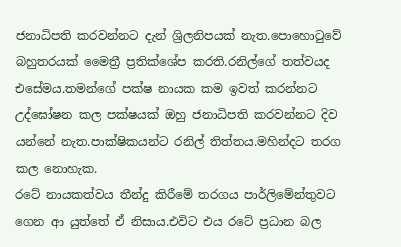ජනාධිපති කරවන්නට දැන් ශ්‍රිලනිපයක් නැත.පොහොටුවේ බහුතරයක් මෛත්‍රී ප්‍රතික්ශේප කරති.රනිල්ගේ තත්වයද එසේමය.තමන්ගේ පක්ෂ නායක කම ඉවත් කරන්නට උද්ඝෝෂන කල පක්ෂයක් ඔහු ජනාධිපති කරවන්නට දිව යන්නේ නැත.පාක්ෂිකයන්ට රනිල් තිත්තය.මහින්දට තරග කල නොහැක.
රටේ නායකත්වය තීන්දු කිරීමේ තරගය පාර්ලිමේන්තුවට ගෙන ආ යුත්තේ ඒ නිසාය.එවිට එය රටේ ප්‍රධාන බල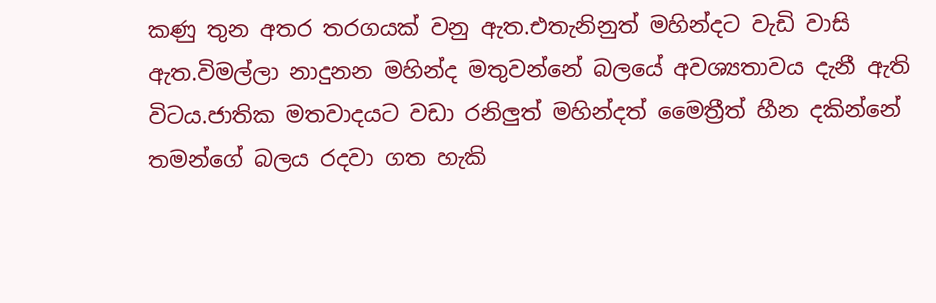කණු තුන අතර තරගයක් වනු ඇත.එතැනිනුත් මහින්දට වැඩි වාසි ඇත.විමල්ලා නාදුනන මහින්ද මතුවන්නේ බලයේ අවශ්‍යතාවය දැනී ඇති විටය.ජාතික මතවාදයට වඩා රනිලුත් මහින්දත් මෛත්‍රීත් හීන දකින්නේ තමන්ගේ බලය රදවා ගත හැකි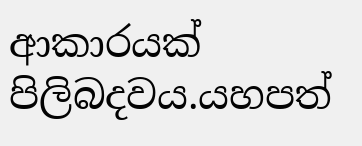ආකාරයක් පිලිබදවය.යහපත්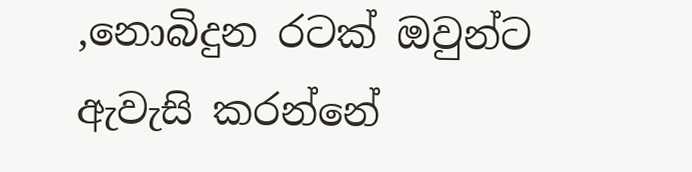,නොබිදුන රටක් ඔවුන්ට ඇවැසි කරන්නේ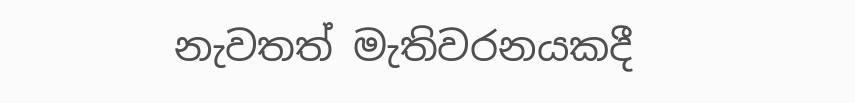නැවතත් මැතිවරනයකදී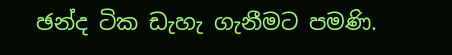ඡන්ද ටික ඩැහැ ගැනීමට පමණි.